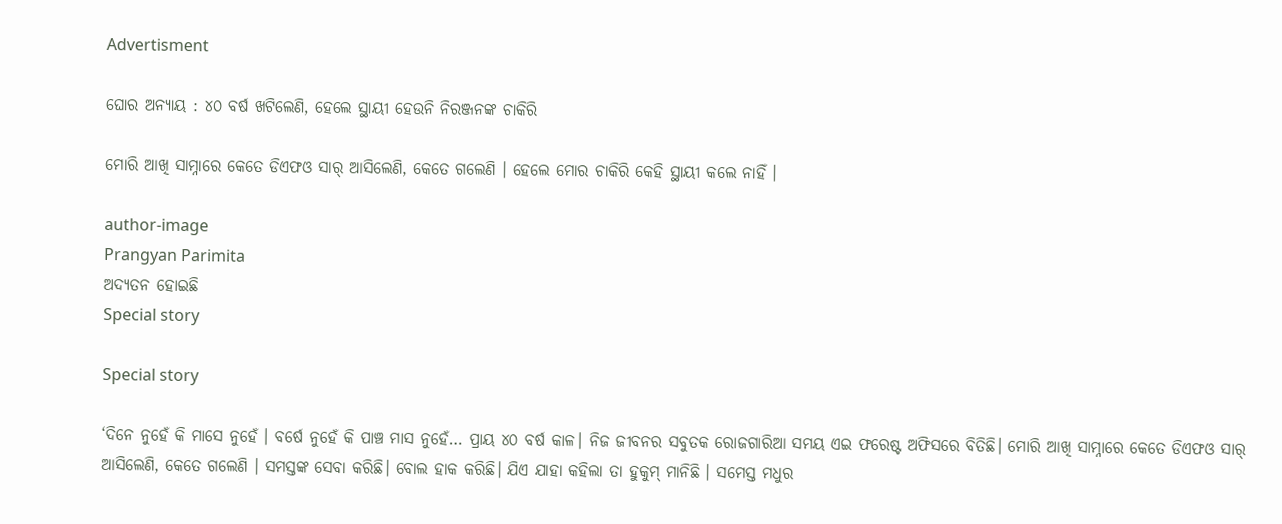Advertisment

ଘୋର ଅନ୍ୟାୟ : ୪୦ ବର୍ଷ ଖଟିଲେଣି, ହେଲେ ସ୍ଥାୟୀ ହେଉନି ନିରଞ୍ଜନଙ୍କ ଚାକିରି

ମୋରି ଆଖି ସାମ୍ନାରେ କେତେ ଡିଏଫଓ ସାର୍ ଆସିଲେଣି, କେତେ ଗଲେଣି । ହେଲେ ମୋର ଚାକିରି କେହି ସ୍ଥାୟୀ କଲେ ନାହିଁ ।

author-image
Prangyan Parimita
ଅଦ୍ୟତନ ହୋଇଛି
Special story

Special story

‘ଦିନେ ନୁହେଁ କି ମାସେ ନୁହେଁ । ବର୍ଷେ ନୁହେଁ କି ପାଞ୍ଚ ମାସ ନୁହେଁ… ପ୍ରାୟ ୪୦ ବର୍ଷ କାଳ। ନିଜ ଜୀବନର ସବୁତକ ରୋଜଗାରିଆ ସମୟ ଏଇ ଫରେଷ୍ଟ ଅଫିସରେ ବିତିଛି। ମୋରି ଆଖି ସାମ୍ନାରେ କେତେ ଡିଏଫଓ ସାର୍ ଆସିଲେଣି, କେତେ ଗଲେଣି । ସମସ୍ତଙ୍କ ସେବା କରିଛି। ବୋଲ ହାକ କରିଛି। ଯିଏ ଯାହା କହିଲା ତା ହୁକୁମ୍ ମାନିଛି । ସମେସ୍ତ ମଧୁର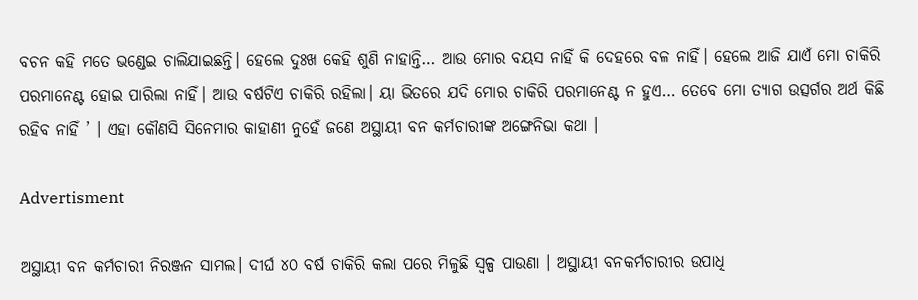ବଚନ କହି ମତେ ଭଣ୍ଡେଇ ଚାଲିଯାଇଛନ୍ତି। ହେଲେ ଦୁଃଖ କେହି ଶୁଣି ନାହାନ୍ତି… ଆଉ ମୋର ବୟସ ନାହିଁ କି ଦେହରେ ବଳ ନାହିଁ। ହେଲେ ଆଜି ଯାଏଁ ମୋ ଚାକିରି ପରମାନେଣ୍ଟ ହୋଇ ପାରିଲା ନାହିଁ। ଆଉ ବର୍ଷଟିଏ ଚାକିରି ରହିଲା। ୟା ଭିତରେ ଯଦି ମୋର ଚାକିରି ପରମାନେଣ୍ଟ ନ ହୁଏ… ତେବେ ମୋ ତ୍ୟାଗ ଉତ୍ସର୍ଗର ଅର୍ଥ କିଛି ରହିବ ନାହିଁ ’ । ଏହା କୌଣସି ସିନେମାର କାହାଣୀ ନୁହେଁ ଜଣେ ଅସ୍ଥାୟୀ ବନ କର୍ମଚାରୀଙ୍କ ଅଙ୍ଗେନିଭା କଥା ।

Advertisment

ଅସ୍ଥାୟୀ ବନ କର୍ମଚାରୀ ନିରଞ୍ଜନ ସାମଲ। ଦୀର୍ଘ ୪୦ ବର୍ଷ ଚାକିରି କଲା ପରେ ମିଳୁଛି ସ୍ୱଳ୍ପ ପାଉଣା । ଅସ୍ଥାୟୀ ବନକର୍ମଚାରୀର ଉପାଧି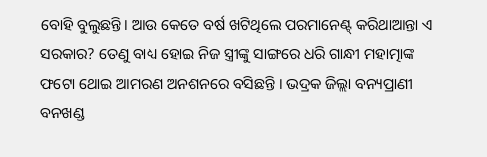ବୋହି ବୁଲୁଛନ୍ତି। ଆଉ କେତେ ବର୍ଷ ଖଟିଥିଲେ ପରମାନେଣ୍ଟ୍ କରିଥାଆନ୍ତା ଏ ସରକାର? ତେଣୁ ବାଧ୍ୟ ହୋଇ ନିଜ ସ୍ତ୍ରୀଙ୍କୁ ସାଙ୍ଗରେ ଧରି ଗାନ୍ଧୀ ମହାତ୍ମାଙ୍କ ଫଟୋ ଥୋଇ ଆମରଣ ଅନଶନରେ ବସିଛନ୍ତି । ଭଦ୍ରକ ଜିଲ୍ଲା ବନ୍ୟପ୍ରାଣୀ ବନଖଣ୍ଡ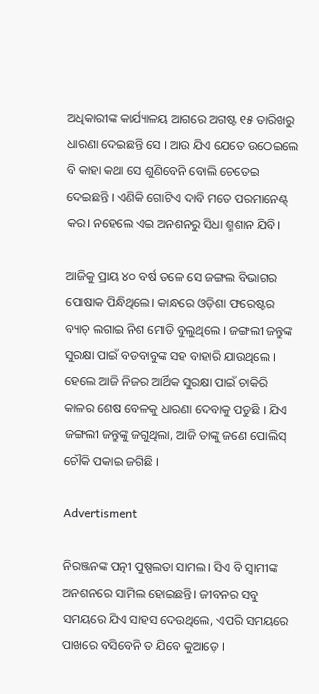ଅଧିକାରୀଙ୍କ କାର୍ଯ୍ୟାଳୟ ଆଗରେ ଅଗଷ୍ଟ ୧୫ ତାରିଖରୁ ଧାରଣା ଦେଇଛନ୍ତି ସେ । ଆଉ ଯିଏ ଯେତେ ଉଠେଇଲେ ବି କାହା କଥା ସେ ଶୁଣିବେନି ବୋଲି ଚେତେଇ ଦେଇଛନ୍ତି । ଏଣିକି ଗୋଟିଏ ଦାବି ମତେ ପରମାନେଣ୍ଟ୍ କର। ନହେଲେ ଏଇ ଅନଶନରୁ ସିଧା ଶ୍ମଶାନ ଯିବି।

ଆଜିକୁ ପ୍ରାୟ ୪୦ ବର୍ଷ ତଳେ ସେ ଜଙ୍ଗଲ ବିଭାଗର ପୋଷାକ ପିନ୍ଧିଥିଲେ। କାନ୍ଧରେ ଓଡ଼ିଶା ଫରେଷ୍ଟର ବ୍ୟାଚ୍ ଲଗାଇ ନିଶ ମୋଡି ବୁଲୁଥିଲେ । ଜଙ୍ଗଲୀ ଜନ୍ତୁଙ୍କ ସୁରକ୍ଷା ପାଇଁ ବଡବାବୁଙ୍କ ସହ ବାହାରି ଯାଉଥିଲେ । ହେଲେ ଆଜି ନିଜର ଆର୍ଥିକ ସୁରକ୍ଷା ପାଇଁ ଚାକିରି କାଳର ଶେଷ ବେଳକୁ ଧାରଣା ଦେବାକୁ ପଡୁଛି । ଯିଏ ଜଙ୍ଗଲୀ ଜନ୍ତୁଙ୍କୁ ଜଗୁଥିଲା, ଆଜି ତାଙ୍କୁ ଜଣେ ପୋଲିସ୍ ଚୌକି ପକାଇ ଜଗିଛି ।

Advertisment

ନିରଞ୍ଜନଙ୍କ ପତ୍ନୀ ପୁଷ୍ପଲତା ସାମଲ। ସିଏ ବି ସ୍ୱାମୀଙ୍କ ଅନଶନରେ ସାମିଲ ହୋଇଛନ୍ତି। ଜୀବନର ସବୁ ସମୟରେ ଯିଏ ସାହସ ଦେଉଥିଲେ, ଏପରି ସମୟରେ ପାଖରେ ବସିବେନି ତ ଯିବେ କୁଆଡ଼େ ।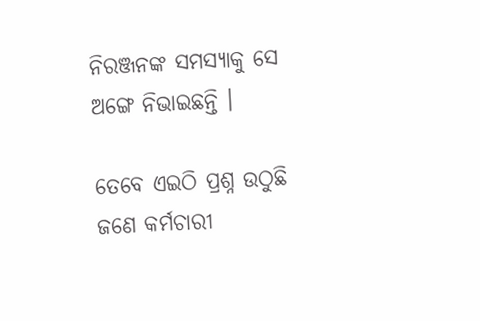ନିରଞ୍ଜନଙ୍କ ସମସ୍ୟାକୁ ସେ ଅଙ୍ଗେ ନିଭାଇଛନ୍ତି ।

ତେବେ ଏଇଠି ପ୍ରଶ୍ନ ଉଠୁଛି ଜଣେ କର୍ମଚାରୀ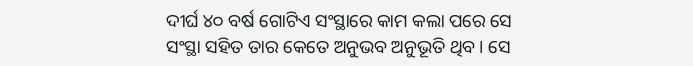ଦୀର୍ଘ ୪୦ ବର୍ଷ ଗୋଟିଏ ସଂସ୍ଥାରେ କାମ କଲା ପରେ ସେ ସଂସ୍ଥା ସହିତ ତାର କେତେ ଅନୁଭବ ଅନୁଭୂତି ଥିବ। ସେ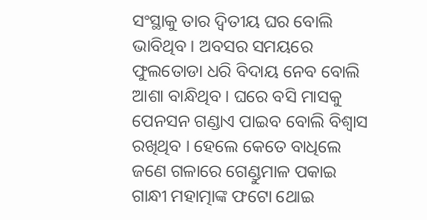ସଂସ୍ଥାକୁ ତାର ଦ୍ୱିତୀୟ ଘର ବୋଲି ଭାବିଥିବ। ଅବସର ସମୟରେ ଫୁଲତୋଡା ଧରି ବିଦାୟ ନେବ ବୋଲି ଆଶା ବାନ୍ଧିଥିବ। ଘରେ ବସି ମାସକୁ ପେନସନ ଗଣ୍ଡାଏ ପାଇବ ବୋଲି ବିଶ୍ୱାସ ରଖିଥିବ । ହେଲେ କେତେ ବାଧିଲେ ଜଣେ ଗଳାରେ ଗେଣ୍ଡୁମାଳ ପକାଇ ଗାନ୍ଧୀ ମହାତ୍ମାଙ୍କ ଫଟୋ ଥୋଇ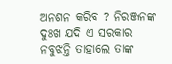ଅନଶନ କରିବ ? ନିରଞ୍ଜନଙ୍କ ଦୁଃଖ ଯଦି ଏ ସରକାର ନବୁଝନ୍ତି ତାହାଲେ ତାଙ୍କ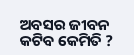ଅବସର ଜୀବନ କଟିବ କେମିତି ?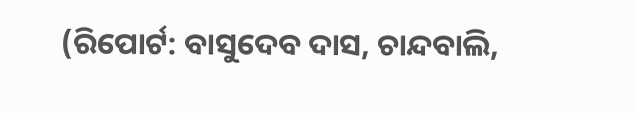(ରିପୋର୍ଟ: ବାସୁଦେବ ଦାସ, ଚାନ୍ଦବାଲି,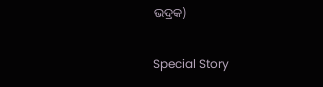ଭଦ୍ରକ)

Special Story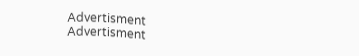Advertisment
Advertisment